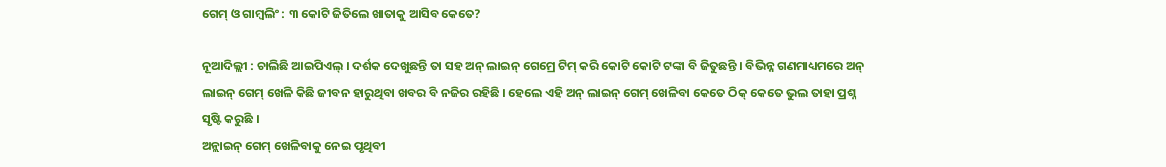ଗେମ୍ ଓ ଗାମ୍ବଲିଂ : ୩ କୋଟି ଜିତିଲେ ଖାତାକୁ ଆସିବ କେତେ?

ନୂଆଦିଲ୍ଲୀ : ଚାଲିଛି ଆଇପିଏଲ୍ । ଦର୍ଶକ ଦେଖୁଛନ୍ତି ତା ସହ ଅନ୍ ଲାଇନ୍ ଗେମ୍ରେ ଟିମ୍ କରି କୋଟି କୋଟି ଟଙ୍କା ବି ଜିତୁଛନ୍ତି । ବିଭିନ୍ନ ଗଣମାଧ୍ୟମରେ ଅନ୍ ଲାଇନ୍ ଗେମ୍ ଖେଳି କିଛି ଜୀବନ ହାରୁଥିବା ଖବର ବି ନଜିର ରହିଛି । ହେଲେ ଏହି ଅନ୍ ଲାଇନ୍ ଗେମ୍ ଖେଳିବା କେତେ ଠିକ୍ କେତେ ଭୁଲ ତାହା ପ୍ରଶ୍ନ ସୃଷ୍ଟି କରୁଛି ।
ଅନ୍ଲାଇନ୍ ଗେମ୍ ଖେଳିବାକୁ ନେଇ ପୃଥିବୀ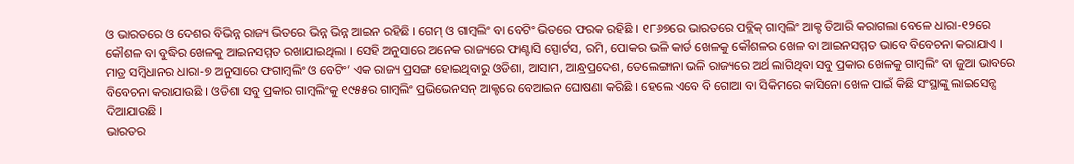ଓ ଭାରତରେ ଓ ଦେଶର ବିଭିନ୍ନ ରାଜ୍ୟ ଭିତରେ ଭିନ୍ନ ଭିନ୍ନ ଆଇନ ରହିଛି । ଗେମ୍ ଓ ଗାମ୍ବଲିଂ ବା ବେଟିଂ ଭିତରେ ଫରକ ରହିଛି । ୧୮୬୭ରେ ଭାରତରେ ପବ୍ଲିକ୍ ଗାମ୍ବଲିଂ ଆକ୍ଟ ତିଆରି କରାଗଲା ବେଳେ ଧାରା-୧୨ରେ କୌଶଳ ବା ବୁଦ୍ଧିର ଖେଳକୁ ଆଇନସମ୍ମତ ରଖାଯାଇଥିଲା । ସେହି ଅନୁସାରେ ଅନେକ ରାଜ୍ୟରେ ଫାଣ୍ଟାସି ସ୍ପୋର୍ଟସ, ରମି, ପୋକର ଭଳି କାର୍ଡ ଖେଳକୁ କୌଶଳର ଖେଳ ବା ଆଇନସମ୍ମତ ଭାବେ ବିବେଚନା କରାଯାଏ । ମାତ୍ର ସମ୍ବିଧାନର ଧାରା-୭ ଅନୁସାରେ ଫଗାମ୍ବଲିଂ ଓ ବେଟିଂ’ ଏକ ରାଜ୍ୟ ପ୍ରସଙ୍ଗ ହୋଇଥିବାରୁ ଓଡିଶା, ଆସାମ, ଆନ୍ଧ୍ରପ୍ରଦେଶ, ତେଲେଙ୍ଗାନା ଭଳି ରାଜ୍ୟରେ ଅର୍ଥ ଲାଗିଥିବା ସବୁ ପ୍ରକାର ଖେଳକୁ ଗାମ୍ବଲିଂ ବା ଜୁଆ ଭାବରେ ବିବେଚନା କରାଯାଉଛି । ଓଡିଶା ସବୁ ପ୍ରକାର ଗାମ୍ବଲିଂକୁ ୧୯୫୫ର ଗାମ୍ବଲିଂ ପ୍ରଭିଭେନସନ୍ ଆକ୍ଟରେ ବେଆଇନ ଘୋଷଣା କରିଛି । ହେଲେ ଏବେ ବି ଗୋଆ ବା ସିକିମରେ କାସିନୋ ଖେଳ ପାଇଁ କିଛି ସଂସ୍ଥାଙ୍କୁ ଲାଇସେନ୍ସ ଦିଆଯାଉଛି ।
ଭାରତର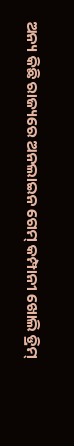ଅନ୍ୟ କିଛି ରାଜ୍ୟରେ ଅନଲାଇନ ଗେମ୍ କମ୍ପାନୀ ଖୋଲି ଡ୍ରିମ୍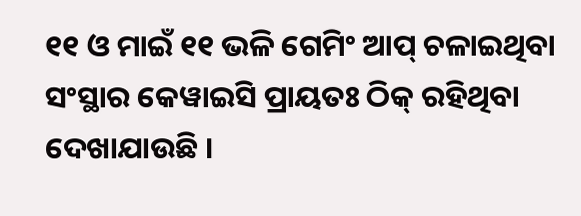୧୧ ଓ ମାଇଁ ୧୧ ଭଳି ଗେମିଂ ଆପ୍ ଚଳାଇଥିବା ସଂସ୍ଥାର କେୱାଇସି ପ୍ରାୟତଃ ଠିକ୍ ରହିଥିବା ଦେଖାଯାଉଛି ।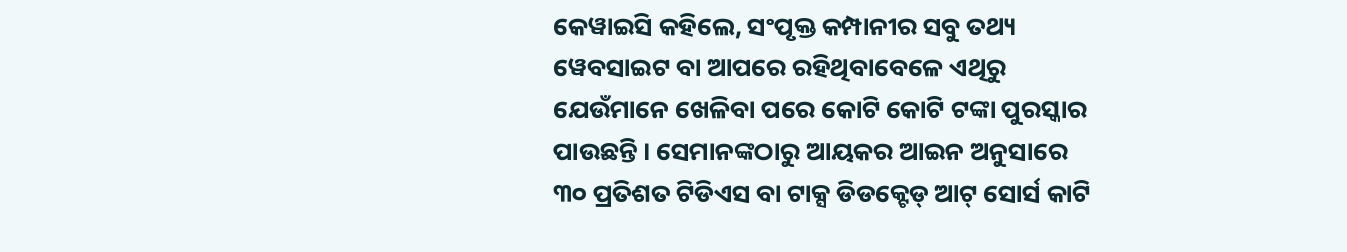କେୱାଇସି କହିଲେ, ସଂପୃକ୍ତ କମ୍ପାନୀର ସବୁ ତଥ୍ୟ ୱେବସାଇଟ ବା ଆପରେ ରହିଥିବାବେଳେ ଏଥିରୁ ଯେଉଁମାନେ ଖେଳିବା ପରେ କୋଟି କୋଟି ଟଙ୍କା ପୁରସ୍କାର ପାଉଛନ୍ତି । ସେମାନଙ୍କଠାରୁ ଆୟକର ଆଇନ ଅନୁସାରେ ୩୦ ପ୍ରତିଶତ ଟିଡିଏସ ବା ଟାକ୍ସ ଡିଡକ୍ଟେଡ୍ ଆଟ୍ ସୋର୍ସ କାଟି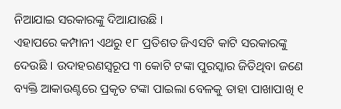ନିଆଯାଇ ସରକାରଙ୍କୁ ଦିଆଯାଉଛି ।
ଏହାପରେ କମ୍ପାନୀ ଏଥରୁ ୧୮ ପ୍ରତିଶତ ଜିଏସଟି କାଟି ସରକାରଙ୍କୁ ଦେଉଛି । ଉଦାହରଣସ୍ୱରୂପ ୩ କୋଟି ଟଙ୍କା ପୁରସ୍କାର ଜିତିଥିବା ଜଣେ ବ୍ୟକ୍ତି ଆକାଉଣ୍ଟରେ ପ୍ରକୃତ ଟଙ୍କା ପାଇଲା ବେଳକୁ ତାହା ପାଖାପାଖି ୧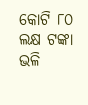କୋଟି ୮୦ ଲକ୍ଷ ଟଙ୍କା ଭଳି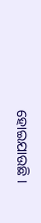ହୋଇଯାଉଛି ।